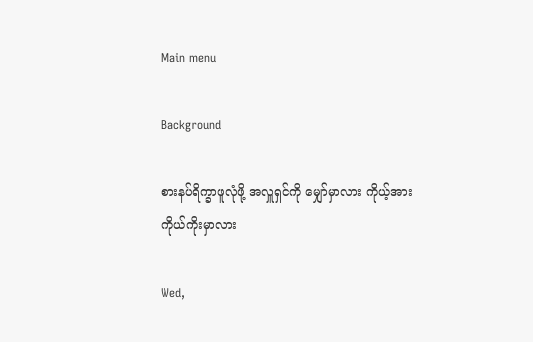Main menu

Background

စားနပ်ရိက္ခာဖူလုံဖို့ အလှူရှင်ကို မျှော်မှာလား ကိုယ့်အားကိုယ်ကိုးမှာလား

Wed,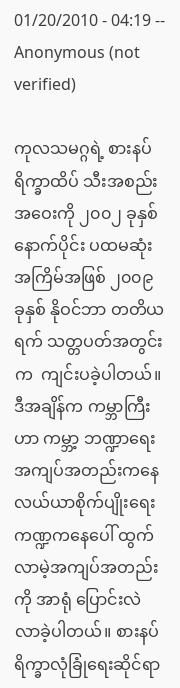01/20/2010 - 04:19 -- Anonymous (not verified)

ကုလသမဂ္ဂရဲ့ စားနပ်ရိက္ခာထိပ် သီးအစည်းအဝေးကို ၂၀၀၂ ခုနှစ် နောက်ပိုင်း ပထမဆုံး အကြိမ်အဖြစ် ၂၀၀၉ ခုနှစ် နိုဝင်ဘာ တတိယရက် သတ္တပတ်အတွင်းက  ကျင်းပခဲ့ပါတယ်။ ဒီအချိန်က ကမ္ဘာကြီးဟာ ကမ္ဘာ့ ဘဏ္ဍာရေး အကျပ်အတည်းကနေ လယ်ယာစိုက်ပျိုးရေး ကဏ္ဍကနေပေါ် ထွက်လာမဲ့အကျပ်အတည်းကို အာရုံ ပြောင်းလဲလာခဲ့ပါတယ်။ စားနပ်ရိက္ခာလုံခြုံရေးဆိုင်ရာ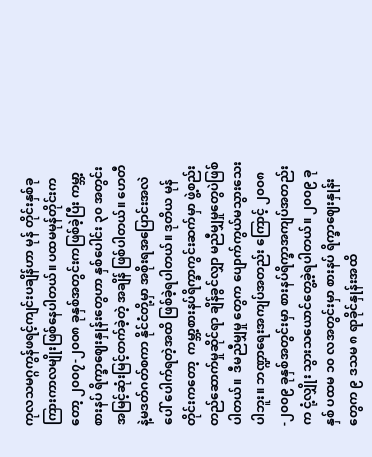ကုလသမဂ္ဂကွန်ဖရင့်ကျင်းပချိန်ဟာ မုန် တိုင်းနှစ်ခုကြားကာလမျိုးဖြစ်နေပါတယ်။ ပထမမုန်တိုင်းကတော့ ၂၀၀၇-၂၀၀၈ ခုနှစ်အတွင်းကဖြစ်ခဲ့ပြီး ကမ္ဘာ့စားနပ် ရိက္ခာဈေးနှုန်းတွေဟာ နှစ်ပေါင်း ၃၀ အတွင်း အမြင့်ဆုံးမြင့်တက်ခဲ့တဲ့ အချိန် ဖြစ်ပါတယ်။ ဟေတီနဲ့မဒတ်ဂတ်စကာ နိုင်ငံတို့မှာ အစိုးရအပြောင်းအလဲပေါ် ပေါက်ရတဲ့အထိ ဖြစ်ခဲ့ရပါတယ်။ ဒုတိယ မုန်တိုင်းကတော့  ကမ္ဘာ့စားနပ်ရိက္ခာကွင်းဆက်မှာ ဖွဲ့စည်း တည်ဆောက်မှုဆိုင်ရာ ချိန်ခွင်လျှာ မညီမျှမှုတွေပဲဖြစ်ပါတယ်။  ဒီမညီမျှမှု တွေက ပျောက်ကွယ်မသွားသေးပါဘူး။ ဘဏ္ဍာရေးအကျပ်အတည်း ကြောင့် ၂၀၀၈-၂၀၀၉ ခုနှစ်အတွင်းမှာ စားနပ်ရိက္ခာအကျပ်အတည်းက ငုံ့လျှိုး သွားသယောင်တွေ့ခဲ့ရပါတယ်။ ၂၀၀၉ ခုနှစ် ပထမ ၁၀ လအတွင်းမှာ စားနပ် ရိက္ခာဈေးနှုန်းတွေက ၉ ဒသမ ၈ ရာခိုင်နှုန်းအထိ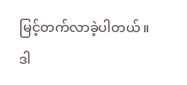မြင့်တက်လာခဲ့ပါတယ်။ ဒါ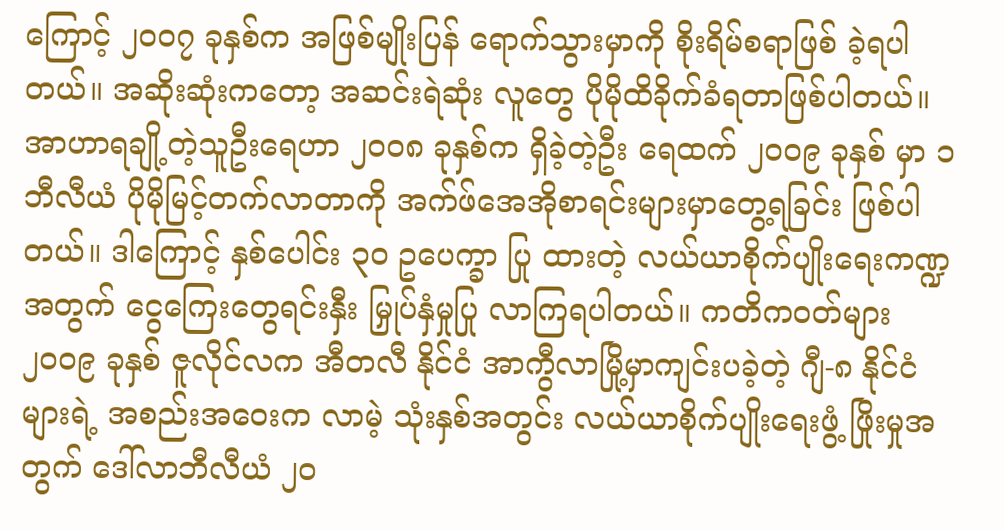ကြောင့် ၂၀၀၇ ခုနှစ်က အဖြစ်မျိုးပြန် ရောက်သွားမှာကို စိုးရိမ်စရာဖြစ် ခဲ့ရပါ တယ်။ အဆိုးဆုံးကတော့ အဆင်းရဲဆုံး လူတွေ ပိုမိုထိခိုက်ခံရတာဖြစ်ပါတယ်။ အာဟာရချို့တဲ့သူဦးရေဟာ ၂၀၀၈ ခုနှစ်က ရှိခဲ့တဲ့ဦး ရေထက် ၂၀၀၉ ခုနှစ် မှာ ၁ ဘီလီယံ ပိုမိုမြင့်တက်လာတာကို အက်ဖ်အေအိုစာရင်းများမှာတွေ့ရခြင်း ဖြစ်ပါတယ်။ ဒါကြောင့် နှစ်ပေါင်း ၃၀ ဥပေက္ခာ ပြု ထားတဲ့ လယ်ယာစိုက်ပျိုးရေးကဏ္ဍ အတွက် ငွေကြေးတွေရင်းနှီး မြှုပ်နှံမှုပြု လာကြရပါတယ်။ ကတိကဝတ်များ ၂၀၀၉ ခုနှစ် ဇူလိုင်လက အီတလီ နိုင်ငံ အာကွီလာမြို့မှာကျင်းပခဲ့တဲ့ ဂျီ-၈ နိုင်ငံများရဲ့ အစည်းအဝေးက လာမဲ့ သုံးနှစ်အတွင်း လယ်ယာစိုက်ပျိုးရေးဖွံ့ ဖြိုးမှုအတွက် ဒေါ်လာဘီလီယံ ၂၀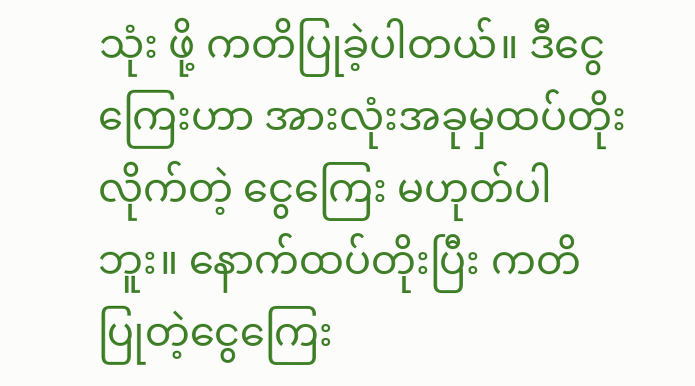သုံး ဖို့ ကတိပြုခဲ့ပါတယ်။ ဒီငွေကြေးဟာ အားလုံးအခုမှထပ်တိုးလိုက်တဲ့ ငွေကြေး မဟုတ်ပါဘူး။ နောက်ထပ်တိုးပြီး ကတိ ပြုတဲ့ငွေကြေး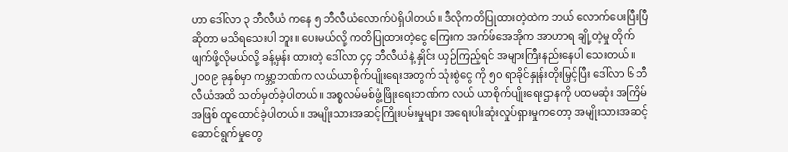ဟာ ဒေါ်လာ ၃ ဘီလီယံ ကနေ ၅ ဘီလီယံလောက်ပဲရှိပါတယ်။ ဒီလိုကတိပြုထားတဲ့ထဲက ဘယ် လောက်ပေးပြီးပြီဆိုတာ မသိရသေးပါ ဘူး။ ပေးမယ်လို့ ကတိပြုထားတဲ့ငွေ ကြေးက အက်ဖ်အေအိုက အာဟာရ ချို့တဲ့မှု တိုက်ဖျက်ဖို့လိုမယ်လို့ ခန့်မှန်း ထားတဲ့ ဒေါ်လာ ၄၄ ဘီလီယံနဲ့ နှိုင်း ယှဉ်ကြည့်ရင် အများကြီးနည်းနေပါ သေးတယ်။  ၂၀၀၉ ခုနှစ်မှာ ကမ္ဘာ့ဘဏ်က လယ်ယာစိုက်ပျိုးရေးအတွက် သုံးစွဲငွေ ကို ၅၀ ရာခိုင်နှုန်းတိုးမြှင့်ပြီး ဒေါ်လာ ၆ ဘီလီယံအထိ သတ်မှတ်ခဲ့ပါတယ်။ အစ္စလမ်မစ်ဖွံ့ဖြိုးရေးဘဏ်က လယ် ယာစိုက်ပျိုးရေးဌာနကို ပထမဆုံး အကြိမ်အဖြစ် ထူထောင်ခဲ့ပါတယ်။ အမျိုးသားအဆင့်ကြိုးပမ်းမှုများ အရေးပါးဆုံးလှုပ်ရှားမှုကတော့ အမျိုးသားအဆင့်ဆောင်ရွက်မှုတွေ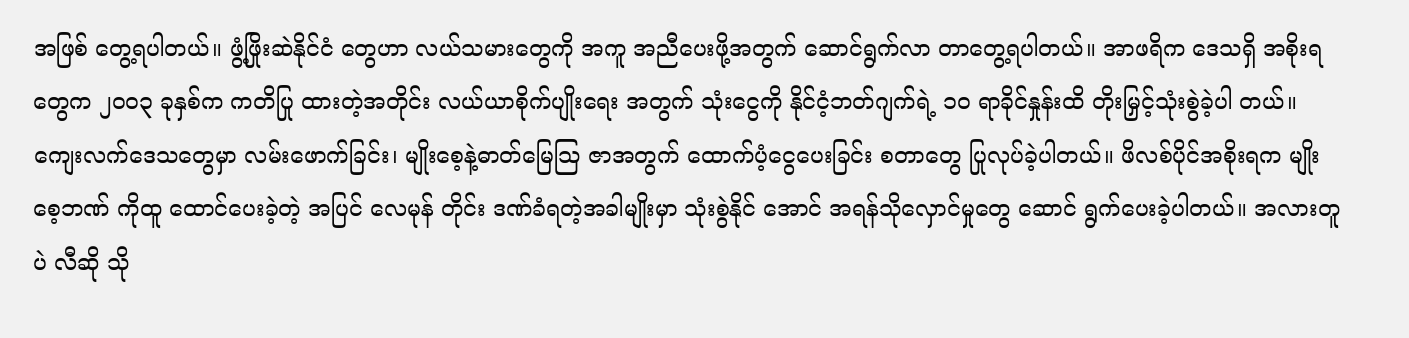အဖြစ် တွေ့ရပါတယ်။ ဖွံ့ဖြိုးဆဲနိုင်ငံ တွေဟာ လယ်သမားတွေကို အကူ အညီပေးဖို့အတွက် ဆောင်ရွက်လာ တာတွေ့ရပါတယ်။ အာဖရိက ဒေသရှိ အစိုးရတွေက ၂၀၀၃ ခုနှစ်က ကတိပြု ထားတဲ့အတိုင်း လယ်ယာစိုက်ပျိုးရေး အတွက် သုံးငွေကို နိုင်ငံ့ဘတ်ဂျက်ရဲ့ ၁၀ ရာခိုင်နှုန်းထိ တိုးမြှင့်သုံးစွဲခဲ့ပါ တယ်။ ကျေးလက်ဒေသတွေမှာ လမ်းဖောက်ခြင်း၊ မျိုးစေ့နဲ့ဓာတ်မြေသြ ဇာအတွက် ထောက်ပံ့ငွေပေးခြင်း စတာတွေ ပြုလုပ်ခဲ့ပါတယ်။ ဖိလစ်ပိုင်အစိုးရက မျိုးစေ့ဘဏ် ကိုထူ ထောင်ပေးခဲ့တဲ့ အပြင် လေမုန် တိုင်း ဒဏ်ခံရတဲ့အခါမျိုးမှာ သုံးစွဲနိုင် အောင် အရန်သိုလှောင်မှုတွေ ဆောင် ရွက်ပေးခဲ့ပါတယ်။ အလားတူပဲ လီဆို သို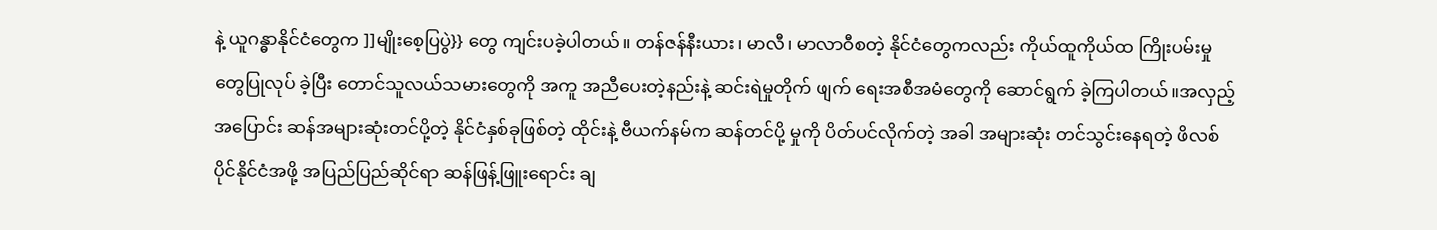နဲ့ ယူဂန္ဓာနိုင်ငံတွေက ]]မျိုးစေ့ပြပွဲ}} တွေ ကျင်းပခဲ့ပါတယ်။ တန်ဇန်နီးယား၊ မာလီ၊ မာလာဝီစတဲ့ နိုင်ငံတွေကလည်း ကိုယ်ထူကိုယ်ထ ကြိုးပမ်းမှုတွေပြုလုပ် ခဲ့ပြီး တောင်သူလယ်သမားတွေကို အကူ အညီပေးတဲ့နည်းနဲ့ ဆင်းရဲမှုတိုက် ဖျက် ရေးအစီအမံတွေကို ဆောင်ရွက် ခဲ့ကြပါတယ်။အလှည့်အပြောင်း ဆန်အများဆုံးတင်ပို့တဲ့ နိုင်ငံနှစ်ခုဖြစ်တဲ့ ထိုင်းနဲ့ ဗီယက်နမ်က ဆန်တင်ပို့ မှုကို ပိတ်ပင်လိုက်တဲ့ အခါ အများဆုံး တင်သွင်းနေရတဲ့ ဖိလစ်ပိုင်နိုင်ငံအဖို့ အပြည်ပြည်ဆိုင်ရာ ဆန်ဖြန့်ဖြူးရောင်း ချ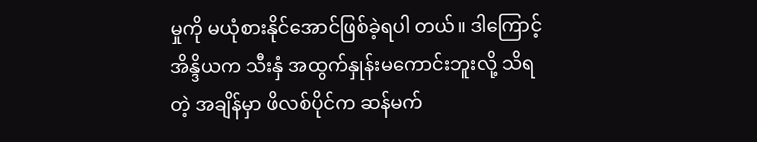မှုကို မယုံစားနိုင်အောင်ဖြစ်ခဲ့ရပါ တယ်။ ဒါကြောင့် အိန္ဒိယက သီးနှံ အထွက်နှုန်းမကောင်းဘူးလို့ သိရတဲ့ အချိန်မှာ ဖိလစ်ပိုင်က ဆန်မက်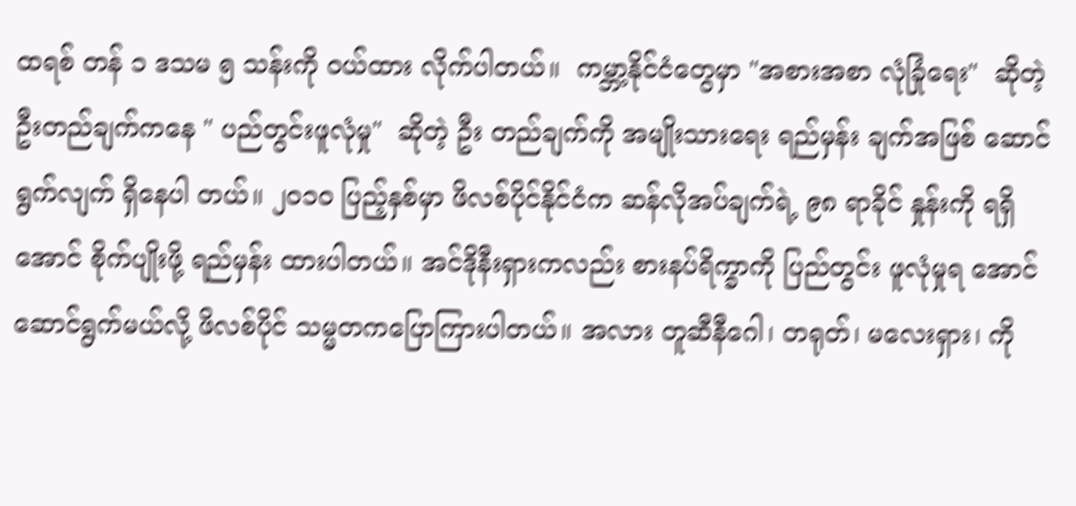ထရစ် တန် ၁ ဒသမ ၅ သန်းကို ဝယ်ထား လိုက်ပါတယ်။  ကမ္ဘာ့နိုင်ငံတွေမှာ "အစားအစာ လုံခြုံရေး"  ဆိုတဲ့ဦးတည်ချက်ကနေ " ပည်တွင်းဖူလုံမှု"  ဆိုတဲ့ ဦး တည်ချက်ကို အမျိုးသားရေး ရည်မှန်း ချက်အဖြစ် ဆောင်ရွက်လျက် ရှိနေပါ တယ်။ ၂၀၁၀ ပြည့်နှစ်မှာ ဖိလစ်ပိုင်နိုင်ငံက ဆန်လိုအပ်ချက်ရဲ့ ၉၈ ရာခိုင် နှုန်းကို ရရှိအောင် စိုက်ပျိုးဖို့ ရည်မှန်း ထားပါတယ်။ အင်ဒိုနီးရှားကလည်း စားနပ်ရိက္ခာကို ပြည်တွင်း ဖူလုံမှုရ အောင် ဆောင်ရွက်မယ်လို့ ဖိလစ်ပိုင် သမ္မတကပြောကြားပါတယ်။ အလား တူဆီနီဂေါ၊ တရုတ်၊ မလေးရှား၊ ကို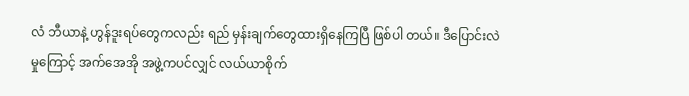လံ ဘီယာနဲ့ ဟွန်ဒူးရပ်တွေကလည်း ရည် မှန်းချက်တွေထားရှိနေကြပြီ ဖြစ်ပါ တယ်။ ဒီပြောင်းလဲမှုကြောင့် အက်အေအို အဖွဲ့ကပင်လျှင် လယ်ယာစိုက်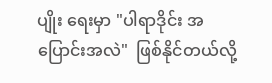ပျိုး ရေးမှာ "ပါရာဒိုင်း အပြောင်းအလဲ"  ဖြစ်နိုင်တယ်လို့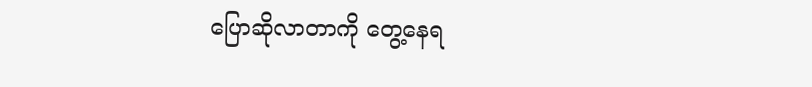ပြောဆိုလာတာကို တွေ့နေရ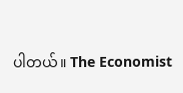ပါတယ်။ The Economist